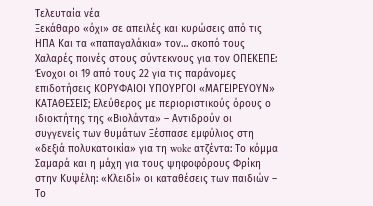Τελευταία νέα
Ξεκάθαρο «όχι» σε απειλές και κυρώσεις από τις ΗΠΑ Και τα «παπαγαλάκια» τον… σκοπό τους Χαλαρές ποινές στους σύντεκνους για τον ΟΠΕΚΕΠΕ: Ένοχοι οι 19 από τους 22 για τις παράνομες επιδοτήσεις ΚΟΡΥΦΑΙΟΙ ΥΠΟΥΡΓΟΙ «ΜΑΓΕΙΡΕΥΟΥΝ» ΚΑΤΑΘΕΣΕΙΣ; Ελεύθερος με περιοριστικούς όρους ο ιδιοκτήτης της «Βιολάντα» – Αντιδρούν οι συγγενείς των θυμάτων Ξέσπασε εμφύλιος στη «δεξιά πολυκατοικία» για τη woke ατζέντα: Το κόμμα Σαμαρά και η μάχη για τους ψηφοφόρους Φρίκη στην Κυψέλη: «Κλειδί» οι καταθέσεις των παιδιών – Το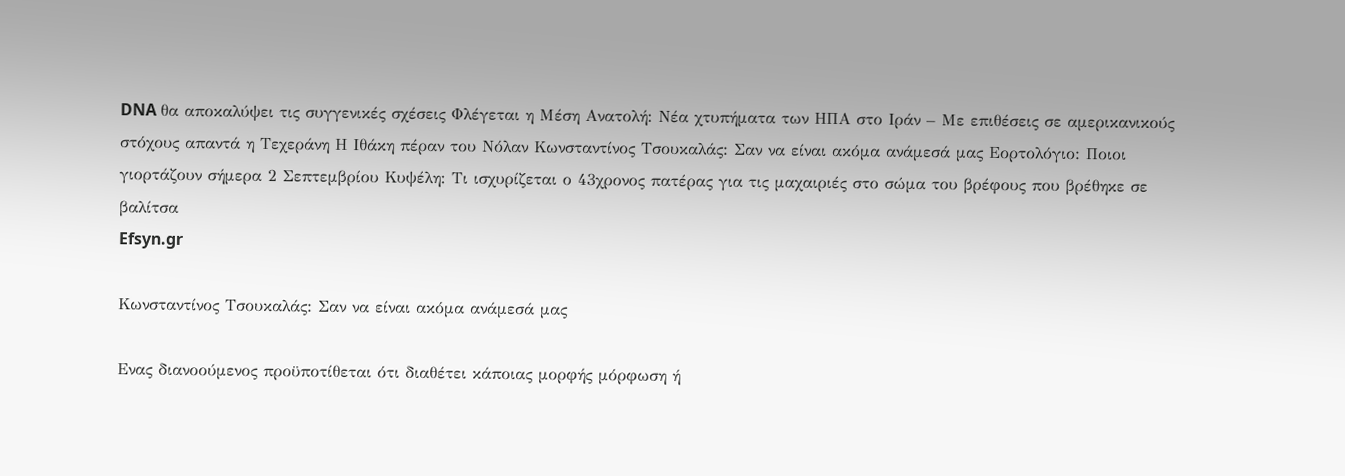DNA θα αποκαλύψει τις συγγενικές σχέσεις Φλέγεται η Μέση Ανατολή: Νέα χτυπήματα των ΗΠΑ στο Ιράν – Με επιθέσεις σε αμερικανικούς στόχους απαντά η Τεχεράνη Η Ιθάκη πέραν του Νόλαν Κωνσταντίνος Τσουκαλάς: Σαν να είναι ακόμα ανάμεσά μας Εορτολόγιο: Ποιοι γιορτάζουν σήμερα 2 Σεπτεμβρίου Κυψέλη: Τι ισχυρίζεται ο 43χρονος πατέρας για τις μαχαιριές στο σώμα του βρέφους που βρέθηκε σε βαλίτσα
Efsyn.gr

Κωνσταντίνος Τσουκαλάς: Σαν να είναι ακόμα ανάμεσά μας

Ενας διανοούμενος προϋποτίθεται ότι διαθέτει κάποιας μορφής μόρφωση ή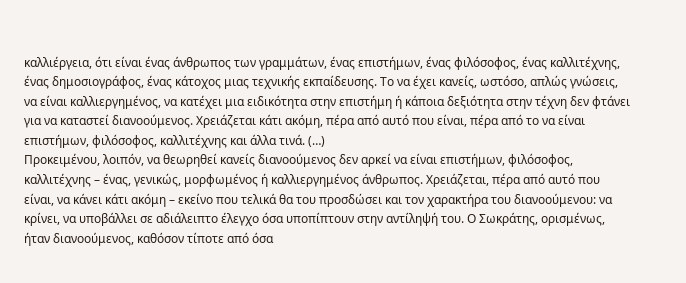καλλιέργεια, ότι είναι ένας άνθρωπος των γραμμάτων, ένας επιστήμων, ένας φιλόσοφος, ένας καλλιτέχνης, ένας δημοσιογράφος, ένας κάτοχος μιας τεχνικής εκπαίδευσης. Το να έχει κανείς, ωστόσο, απλώς γνώσεις, να είναι καλλιεργημένος, να κατέχει μια ειδικότητα στην επιστήμη ή κάποια δεξιότητα στην τέχνη δεν φτάνει για να καταστεί διανοούμενος. Χρειάζεται κάτι ακόμη, πέρα από αυτό που είναι, πέρα από το να είναι επιστήμων, φιλόσοφος, καλλιτέχνης και άλλα τινά. (…)
Προκειμένου, λοιπόν, να θεωρηθεί κανείς διανοούμενος δεν αρκεί να είναι επιστήμων, φιλόσοφος, καλλιτέχνης – ένας, γενικώς, μορφωμένος ή καλλιεργημένος άνθρωπος. Χρειάζεται, πέρα από αυτό που είναι, να κάνει κάτι ακόμη – εκείνο που τελικά θα του προσδώσει και τον χαρακτήρα του διανοούμενου: να κρίνει, να υποβάλλει σε αδιάλειπτο έλεγχο όσα υποπίπτουν στην αντίληψή του. Ο Σωκράτης, ορισμένως, ήταν διανοούμενος, καθόσον τίποτε από όσα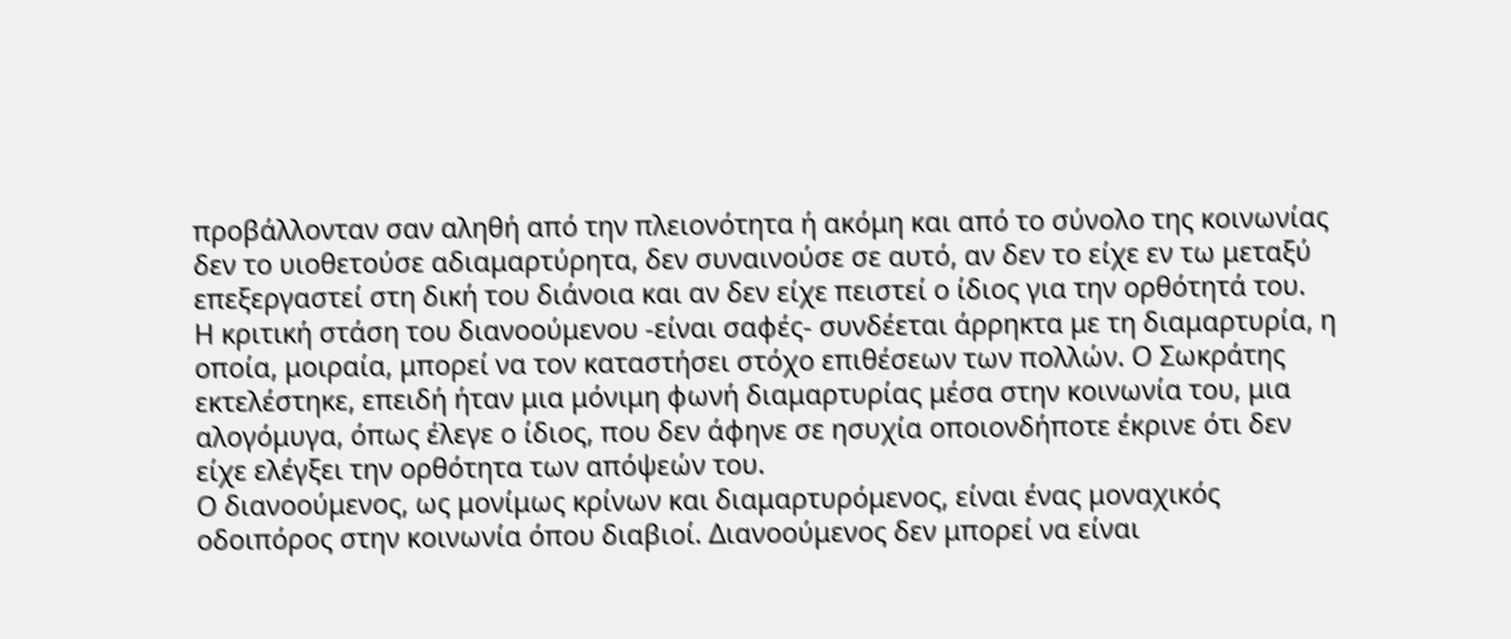προβάλλονταν σαν αληθή από την πλειονότητα ή ακόμη και από το σύνολο της κοινωνίας δεν το υιοθετούσε αδιαμαρτύρητα, δεν συναινούσε σε αυτό, αν δεν το είχε εν τω μεταξύ επεξεργαστεί στη δική του διάνοια και αν δεν είχε πειστεί ο ίδιος για την ορθότητά του.
Η κριτική στάση του διανοούμενου -είναι σαφές- συνδέεται άρρηκτα με τη διαμαρτυρία, η οποία, μοιραία, μπορεί να τον καταστήσει στόχο επιθέσεων των πολλών. Ο Σωκράτης εκτελέστηκε, επειδή ήταν μια μόνιμη φωνή διαμαρτυρίας μέσα στην κοινωνία του, μια αλογόμυγα, όπως έλεγε ο ίδιος, που δεν άφηνε σε ησυχία οποιονδήποτε έκρινε ότι δεν είχε ελέγξει την ορθότητα των απόψεών του.
Ο διανοούμενος, ως μονίμως κρίνων και διαμαρτυρόμενος, είναι ένας μοναχικός οδοιπόρος στην κοινωνία όπου διαβιοί. Διανοούμενος δεν μπορεί να είναι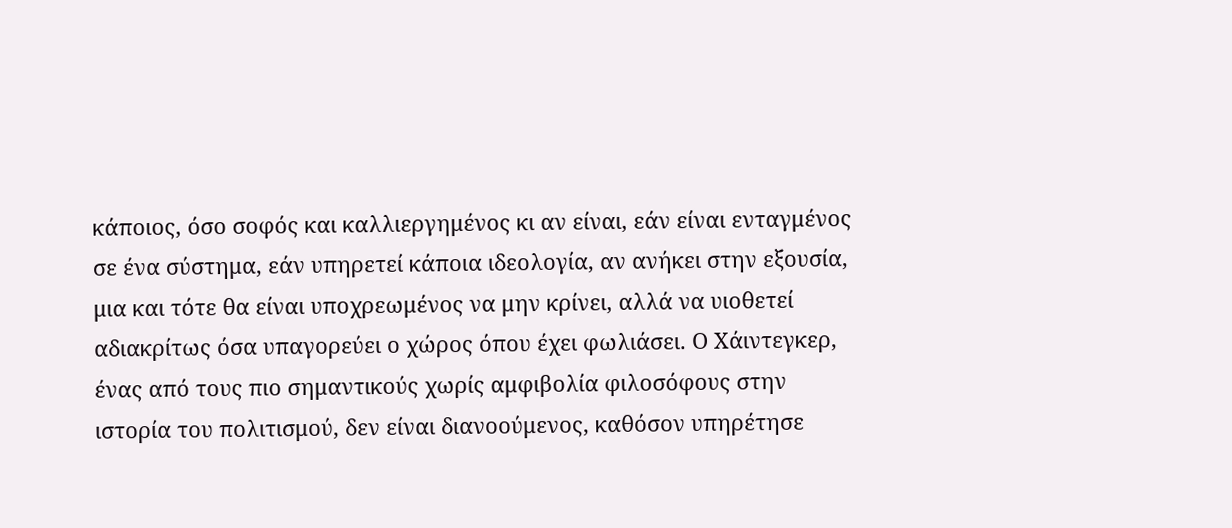κάποιος, όσο σοφός και καλλιεργημένος κι αν είναι, εάν είναι ενταγμένος σε ένα σύστημα, εάν υπηρετεί κάποια ιδεολογία, αν ανήκει στην εξουσία, μια και τότε θα είναι υποχρεωμένος να μην κρίνει, αλλά να υιοθετεί αδιακρίτως όσα υπαγορεύει ο χώρος όπου έχει φωλιάσει. Ο Χάιντεγκερ, ένας από τους πιο σημαντικούς χωρίς αμφιβολία φιλοσόφους στην ιστορία του πολιτισμού, δεν είναι διανοούμενος, καθόσον υπηρέτησε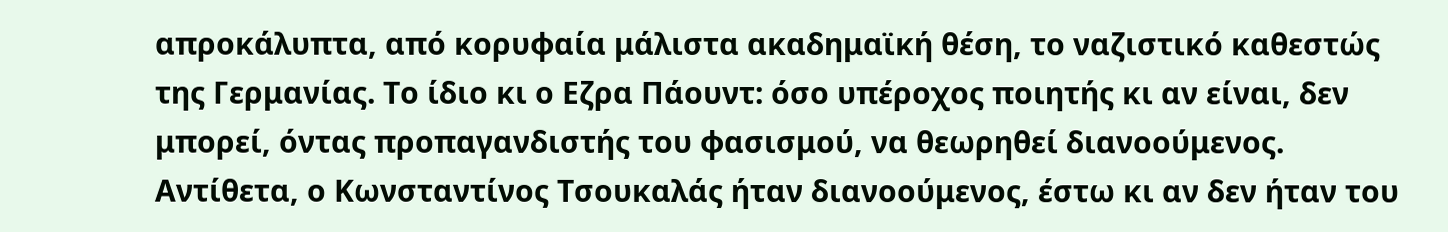απροκάλυπτα, από κορυφαία μάλιστα ακαδημαϊκή θέση, το ναζιστικό καθεστώς της Γερμανίας. Το ίδιο κι ο Εζρα Πάουντ: όσο υπέροχος ποιητής κι αν είναι, δεν μπορεί, όντας προπαγανδιστής του φασισμού, να θεωρηθεί διανοούμενος. Αντίθετα, ο Κωνσταντίνος Τσουκαλάς ήταν διανοούμενος, έστω κι αν δεν ήταν του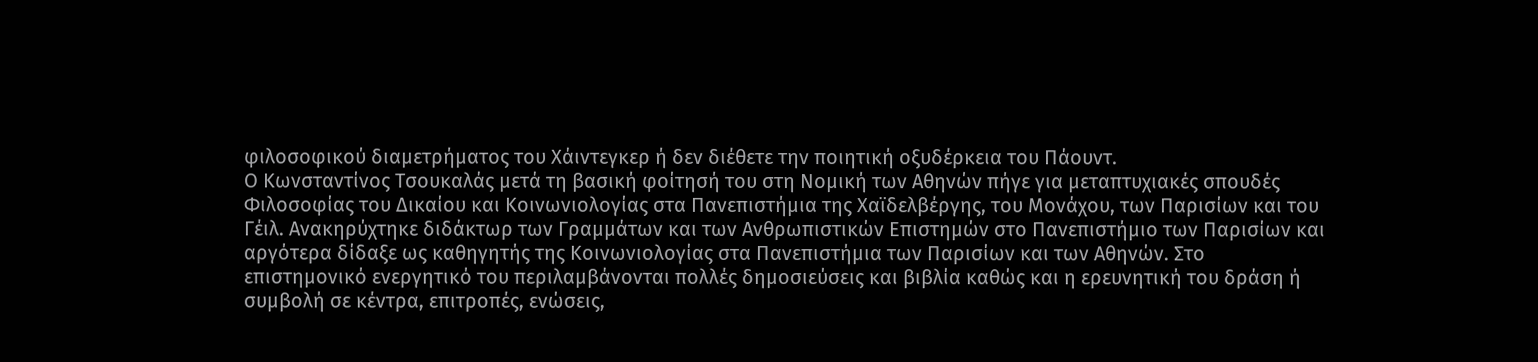φιλοσοφικού διαμετρήματος του Χάιντεγκερ ή δεν διέθετε την ποιητική οξυδέρκεια του Πάουντ.
Ο Κωνσταντίνος Τσουκαλάς μετά τη βασική φοίτησή του στη Νομική των Αθηνών πήγε για μεταπτυχιακές σπουδές Φιλοσοφίας του Δικαίου και Κοινωνιολογίας στα Πανεπιστήμια της Χαϊδελβέργης, του Μονάχου, των Παρισίων και του Γέιλ. Ανακηρύχτηκε διδάκτωρ των Γραμμάτων και των Ανθρωπιστικών Επιστημών στο Πανεπιστήμιο των Παρισίων και αργότερα δίδαξε ως καθηγητής της Κοινωνιολογίας στα Πανεπιστήμια των Παρισίων και των Αθηνών. Στο επιστημονικό ενεργητικό του περιλαμβάνονται πολλές δημοσιεύσεις και βιβλία καθώς και η ερευνητική του δράση ή συμβολή σε κέντρα, επιτροπές, ενώσεις,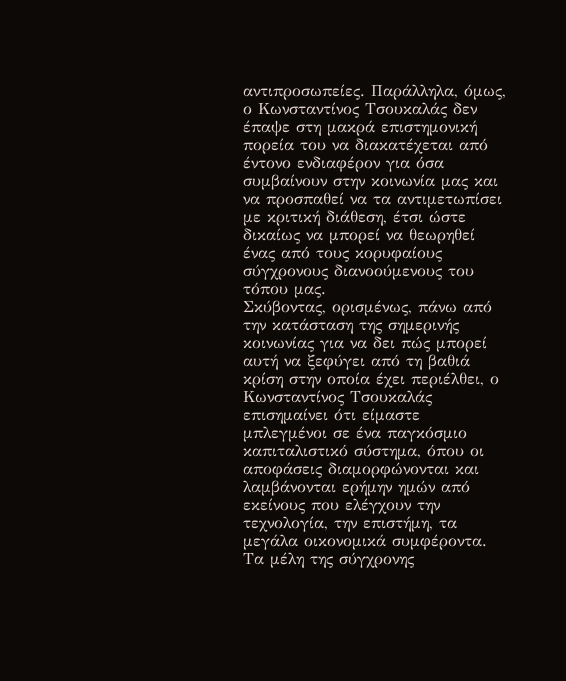αντιπροσωπείες. Παράλληλα, όμως, ο Κωνσταντίνος Τσουκαλάς δεν έπαψε στη μακρά επιστημονική πορεία του να διακατέχεται από έντονο ενδιαφέρον για όσα συμβαίνουν στην κοινωνία μας και να προσπαθεί να τα αντιμετωπίσει με κριτική διάθεση, έτσι ώστε δικαίως να μπορεί να θεωρηθεί ένας από τους κορυφαίους σύγχρονους διανοούμενους του τόπου μας.
Σκύβοντας, ορισμένως, πάνω από την κατάσταση της σημερινής κοινωνίας για να δει πώς μπορεί αυτή να ξεφύγει από τη βαθιά κρίση στην οποία έχει περιέλθει, ο Κωνσταντίνος Τσουκαλάς επισημαίνει ότι είμαστε μπλεγμένοι σε ένα παγκόσμιο καπιταλιστικό σύστημα, όπου οι αποφάσεις διαμορφώνονται και λαμβάνονται ερήμην ημών από εκείνους που ελέγχουν την τεχνολογία, την επιστήμη, τα μεγάλα οικονομικά συμφέροντα. Τα μέλη της σύγχρονης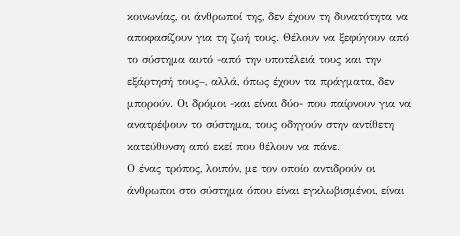κοινωνίας, οι άνθρωποί της, δεν έχουν τη δυνατότητα να αποφασίζουν για τη ζωή τους. Θέλουν να ξεφύγουν από το σύστημα αυτό -από την υποτέλειά τους και την εξάρτησή τους–, αλλά, όπως έχουν τα πράγματα, δεν μπορούν. Οι δρόμοι -και είναι δύο- που παίρνουν για να ανατρέψουν το σύστημα, τους οδηγούν στην αντίθετη κατεύθυνση από εκεί που θέλουν να πάνε.
Ο ένας τρόπος, λοιπόν, με τον οποίο αντιδρούν οι άνθρωποι στο σύστημα όπου είναι εγκλωβισμένοι, είναι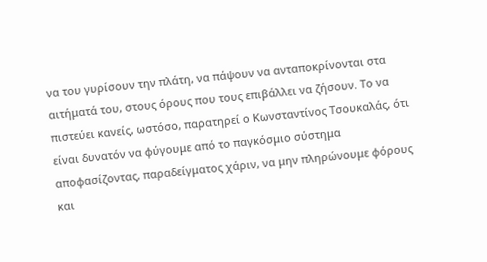να του γυρίσουν την πλάτη, να πάψουν να ανταποκρίνονται στα αιτήματά του, στους όρους που τους επιβάλλει να ζήσουν. Το να πιστεύει κανείς, ωστόσο, παρατηρεί ο Κωνσταντίνος Τσουκαλάς, ότι είναι δυνατόν να φύγουμε από το παγκόσμιο σύστημα αποφασίζοντας, παραδείγματος χάριν, να μην πληρώνουμε φόρους και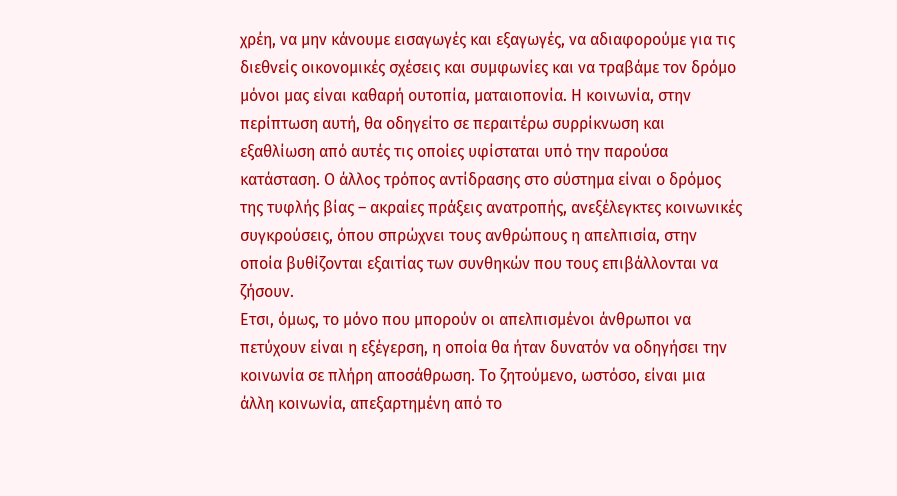χρέη, να μην κάνουμε εισαγωγές και εξαγωγές, να αδιαφορούμε για τις διεθνείς οικονομικές σχέσεις και συμφωνίες και να τραβάμε τον δρόμο μόνοι μας είναι καθαρή ουτοπία, ματαιοπονία. Η κοινωνία, στην περίπτωση αυτή, θα οδηγείτο σε περαιτέρω συρρίκνωση και εξαθλίωση από αυτές τις οποίες υφίσταται υπό την παρούσα κατάσταση. Ο άλλος τρόπος αντίδρασης στο σύστημα είναι ο δρόμος της τυφλής βίας – ακραίες πράξεις ανατροπής, ανεξέλεγκτες κοινωνικές συγκρούσεις, όπου σπρώχνει τους ανθρώπους η απελπισία, στην οποία βυθίζονται εξαιτίας των συνθηκών που τους επιβάλλονται να ζήσουν.
Ετσι, όμως, το μόνο που μπορούν οι απελπισμένοι άνθρωποι να πετύχουν είναι η εξέγερση, η οποία θα ήταν δυνατόν να οδηγήσει την κοινωνία σε πλήρη αποσάθρωση. Το ζητούμενο, ωστόσο, είναι μια άλλη κοινωνία, απεξαρτημένη από το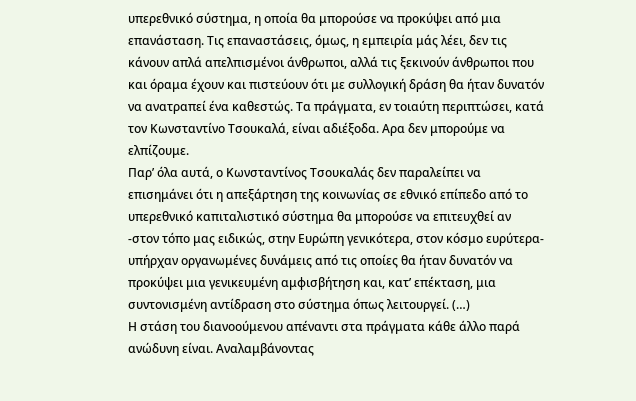υπερεθνικό σύστημα, η οποία θα μπορούσε να προκύψει από μια επανάσταση. Τις επαναστάσεις, όμως, η εμπειρία μάς λέει, δεν τις κάνουν απλά απελπισμένοι άνθρωποι, αλλά τις ξεκινούν άνθρωποι που και όραμα έχουν και πιστεύουν ότι με συλλογική δράση θα ήταν δυνατόν να ανατραπεί ένα καθεστώς. Τα πράγματα, εν τοιαύτη περιπτώσει, κατά τον Κωνσταντίνο Τσουκαλά, είναι αδιέξοδα. Αρα δεν μπορούμε να ελπίζουμε.
Παρ’ όλα αυτά, ο Κωνσταντίνος Τσουκαλάς δεν παραλείπει να επισημάνει ότι η απεξάρτηση της κοινωνίας σε εθνικό επίπεδο από το υπερεθνικό καπιταλιστικό σύστημα θα μπορούσε να επιτευχθεί αν -στον τόπο μας ειδικώς, στην Ευρώπη γενικότερα, στον κόσμο ευρύτερα- υπήρχαν οργανωμένες δυνάμεις από τις οποίες θα ήταν δυνατόν να προκύψει μια γενικευμένη αμφισβήτηση και, κατ’ επέκταση, μια συντονισμένη αντίδραση στο σύστημα όπως λειτουργεί. (…)
Η στάση του διανοούμενου απέναντι στα πράγματα κάθε άλλο παρά ανώδυνη είναι. Αναλαμβάνοντας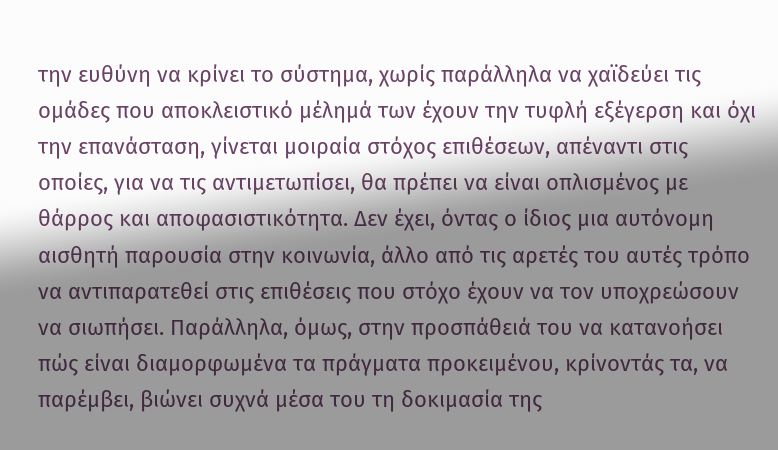την ευθύνη να κρίνει το σύστημα, χωρίς παράλληλα να χαϊδεύει τις ομάδες που αποκλειστικό μέλημά των έχουν την τυφλή εξέγερση και όχι την επανάσταση, γίνεται μοιραία στόχος επιθέσεων, απέναντι στις οποίες, για να τις αντιμετωπίσει, θα πρέπει να είναι οπλισμένος με θάρρος και αποφασιστικότητα. Δεν έχει, όντας ο ίδιος μια αυτόνομη αισθητή παρουσία στην κοινωνία, άλλο από τις αρετές του αυτές τρόπο να αντιπαρατεθεί στις επιθέσεις που στόχο έχουν να τον υποχρεώσουν να σιωπήσει. Παράλληλα, όμως, στην προσπάθειά του να κατανοήσει πώς είναι διαμορφωμένα τα πράγματα προκειμένου, κρίνοντάς τα, να παρέμβει, βιώνει συχνά μέσα του τη δοκιμασία της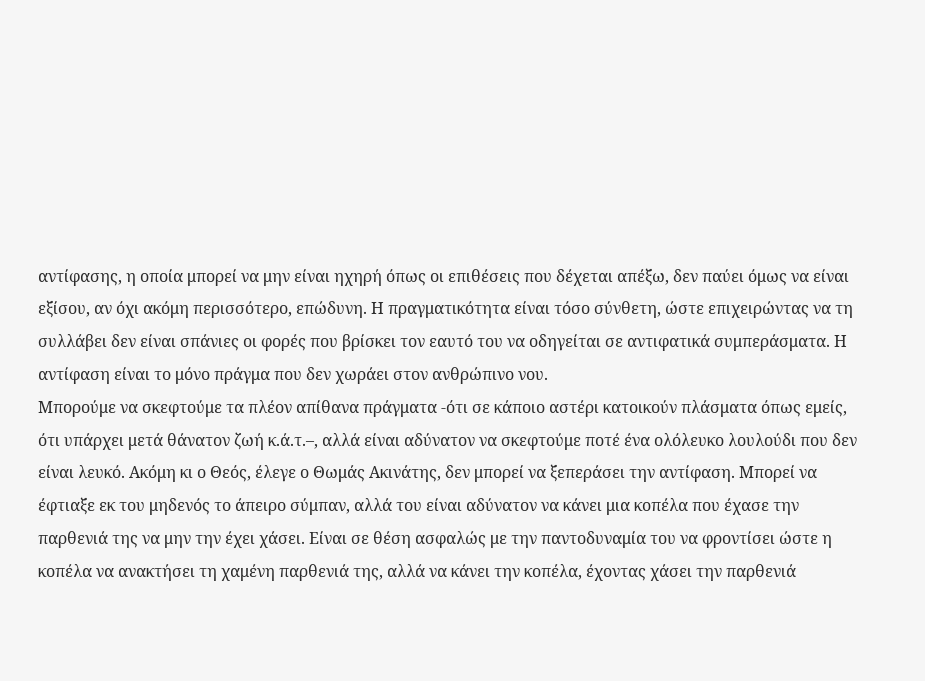αντίφασης, η οποία μπορεί να μην είναι ηχηρή όπως οι επιθέσεις που δέχεται απέξω, δεν παύει όμως να είναι εξίσου, αν όχι ακόμη περισσότερο, επώδυνη. Η πραγματικότητα είναι τόσο σύνθετη, ώστε επιχειρώντας να τη συλλάβει δεν είναι σπάνιες οι φορές που βρίσκει τον εαυτό του να οδηγείται σε αντιφατικά συμπεράσματα. Η αντίφαση είναι το μόνο πράγμα που δεν χωράει στον ανθρώπινο νου.
Μπορούμε να σκεφτούμε τα πλέον απίθανα πράγματα -ότι σε κάποιο αστέρι κατοικούν πλάσματα όπως εμείς, ότι υπάρχει μετά θάνατον ζωή κ.ά.τ.–, αλλά είναι αδύνατον να σκεφτούμε ποτέ ένα ολόλευκο λουλούδι που δεν είναι λευκό. Ακόμη κι ο Θεός, έλεγε ο Θωμάς Ακινάτης, δεν μπορεί να ξεπεράσει την αντίφαση. Μπορεί να έφτιαξε εκ του μηδενός το άπειρο σύμπαν, αλλά του είναι αδύνατον να κάνει μια κοπέλα που έχασε την παρθενιά της να μην την έχει χάσει. Είναι σε θέση ασφαλώς με την παντοδυναμία του να φροντίσει ώστε η κοπέλα να ανακτήσει τη χαμένη παρθενιά της, αλλά να κάνει την κοπέλα, έχοντας χάσει την παρθενιά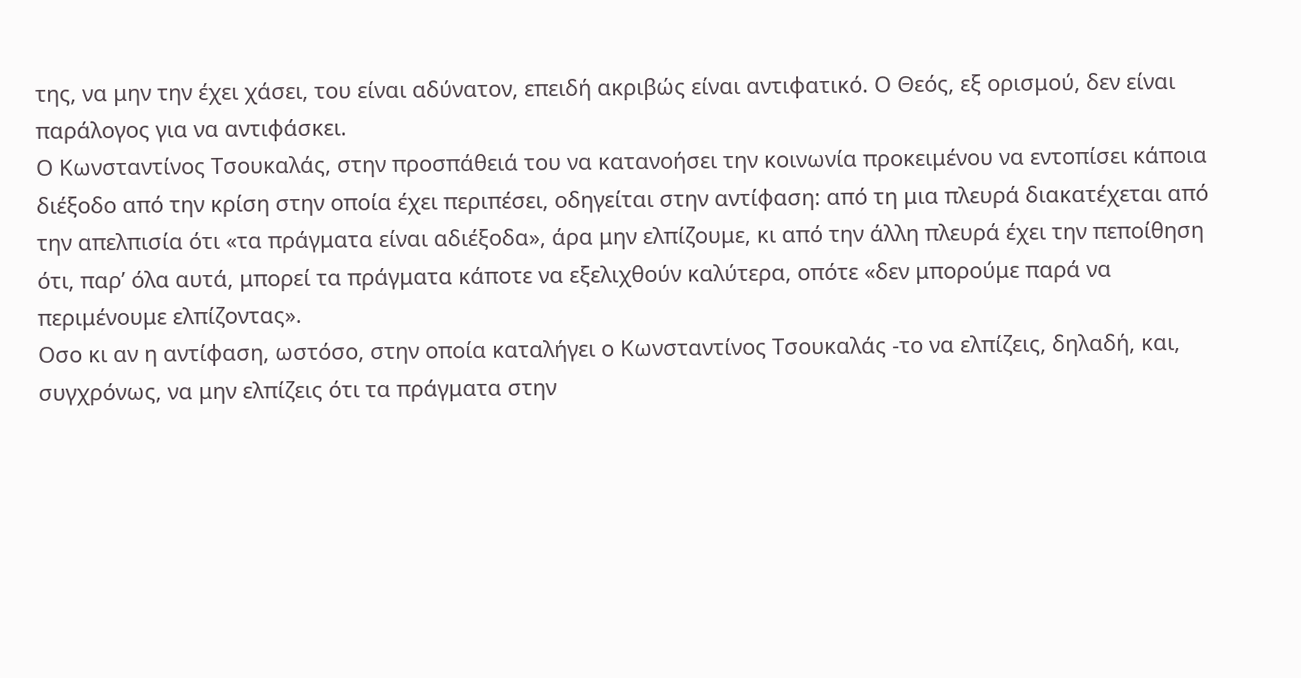της, να μην την έχει χάσει, του είναι αδύνατον, επειδή ακριβώς είναι αντιφατικό. Ο Θεός, εξ ορισμού, δεν είναι παράλογος για να αντιφάσκει.
Ο Κωνσταντίνος Τσουκαλάς, στην προσπάθειά του να κατανοήσει την κοινωνία προκειμένου να εντοπίσει κάποια διέξοδο από την κρίση στην οποία έχει περιπέσει, οδηγείται στην αντίφαση: από τη μια πλευρά διακατέχεται από την απελπισία ότι «τα πράγματα είναι αδιέξοδα», άρα μην ελπίζουμε, κι από την άλλη πλευρά έχει την πεποίθηση ότι, παρ’ όλα αυτά, μπορεί τα πράγματα κάποτε να εξελιχθούν καλύτερα, οπότε «δεν μπορούμε παρά να περιμένουμε ελπίζοντας».
Οσο κι αν η αντίφαση, ωστόσο, στην οποία καταλήγει ο Κωνσταντίνος Τσουκαλάς -το να ελπίζεις, δηλαδή, και, συγχρόνως, να μην ελπίζεις ότι τα πράγματα στην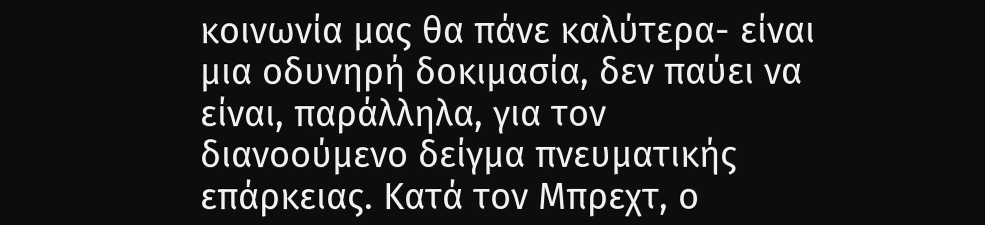κοινωνία μας θα πάνε καλύτερα- είναι μια οδυνηρή δοκιμασία, δεν παύει να είναι, παράλληλα, για τον διανοούμενο δείγμα πνευματικής επάρκειας. Κατά τον Μπρεχτ, ο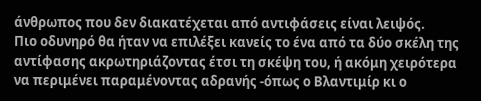άνθρωπος που δεν διακατέχεται από αντιφάσεις είναι λειψός.
Πιο οδυνηρό θα ήταν να επιλέξει κανείς το ένα από τα δύο σκέλη της αντίφασης ακρωτηριάζοντας έτσι τη σκέψη του, ή ακόμη χειρότερα να περιμένει παραμένοντας αδρανής -όπως ο Βλαντιμίρ κι ο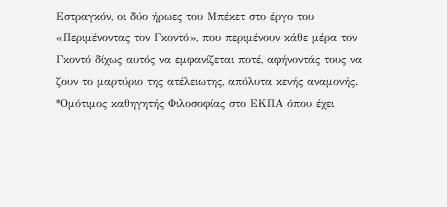Εστραγκόν, οι δύο ήρωες του Μπέκετ στο έργο του «Περιμένοντας τον Γκοντό», που περιμένουν κάθε μέρα τον Γκοντό δίχως αυτός να εμφανίζεται ποτέ, αφήνοντάς τους να ζουν το μαρτύριο της ατέλειωτης, απόλυτα κενής αναμονής.
*Ομότιμος καθηγητής Φιλοσοφίας στο ΕΚΠΑ όπου έχει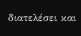διατελέσει και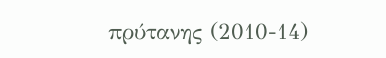πρύτανης (2010-14)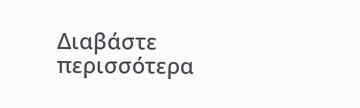Διαβάστε περισσότερα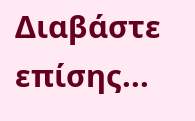Διαβάστε επίσης...